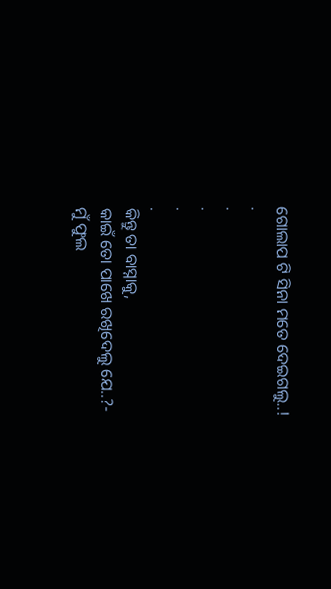ଗୋଲାପ ଟି ସିନା ମତେ ଦେଇଗଲୁ..!
.
.
.
.
.
କିନ୍ତୁ ତା ବାସ୍ନାକୁ,
କାଇଁ ତୋ ପାଖେ ରଖିଦେଲୁ ଯେ..?-
ମୁଁ ଫୁଲ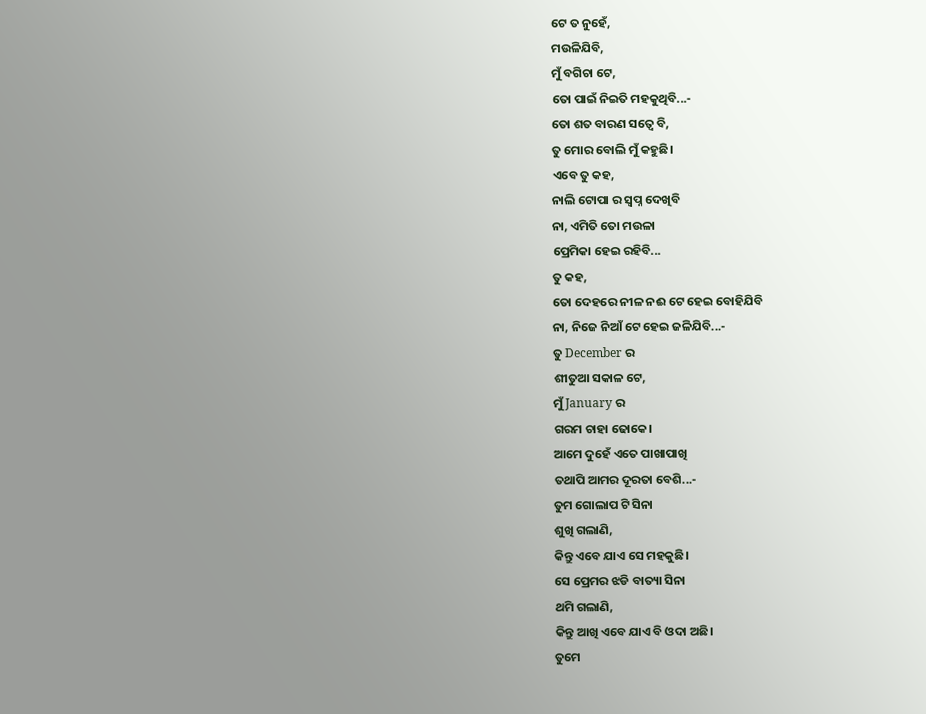ଟେ ତ ନୁହେଁ,
ମଉଳିଯିବି,
ମୁଁ ବଗିଚା ଟେ,
ତୋ ପାଇଁ ନିଇତି ମହକୁଥିବି...-
ତୋ ଶତ ବାରଣ ସତ୍ବେ ବି,
ତୁ ମୋର ବୋଲି ମୁଁ କହୁଛି।
ଏବେ ତୁ କହ,
ନାଲି ଟୋପା ର ସ୍ୱପ୍ନ ଦେଖିବି
ନା, ଏମିତି ତୋ ମଉଳା
ପ୍ରେମିକା ହେଇ ରହିବି...
ତୁ କହ,
ତୋ ଦେହରେ ନୀଳ ନଈ ଟେ ହେଇ ବୋହିଯିବି
ନା, ନିଜେ ନିଆଁ ଟେ ହେଇ ଜଳିଯିବି...-
ତୁ December ର
ଶୀତୁଆ ସକାଳ ଟେ,
ମୁଁ January ର
ଗରମ ଚାହା ଢୋକେ।
ଆମେ ଦୁହେଁ ଏତେ ପାଖାପାଖି
ତଥାପି ଆମର ଦୂରତା ବେଶି...-
ତୁମ ଗୋଲାପ ଟି ସିନା
ଶୁଖି ଗଲାଣି,
କିନ୍ତୁ ଏବେ ଯାଏ ସେ ମହକୁଛି।
ସେ ପ୍ରେମର ଝଡି ବାତ୍ୟା ସିନା
ଥମି ଗଲାଣି,
କିନ୍ତୁ ଆଖି ଏବେ ଯାଏ ବି ଓଦା ଅଛି।
ତୁମେ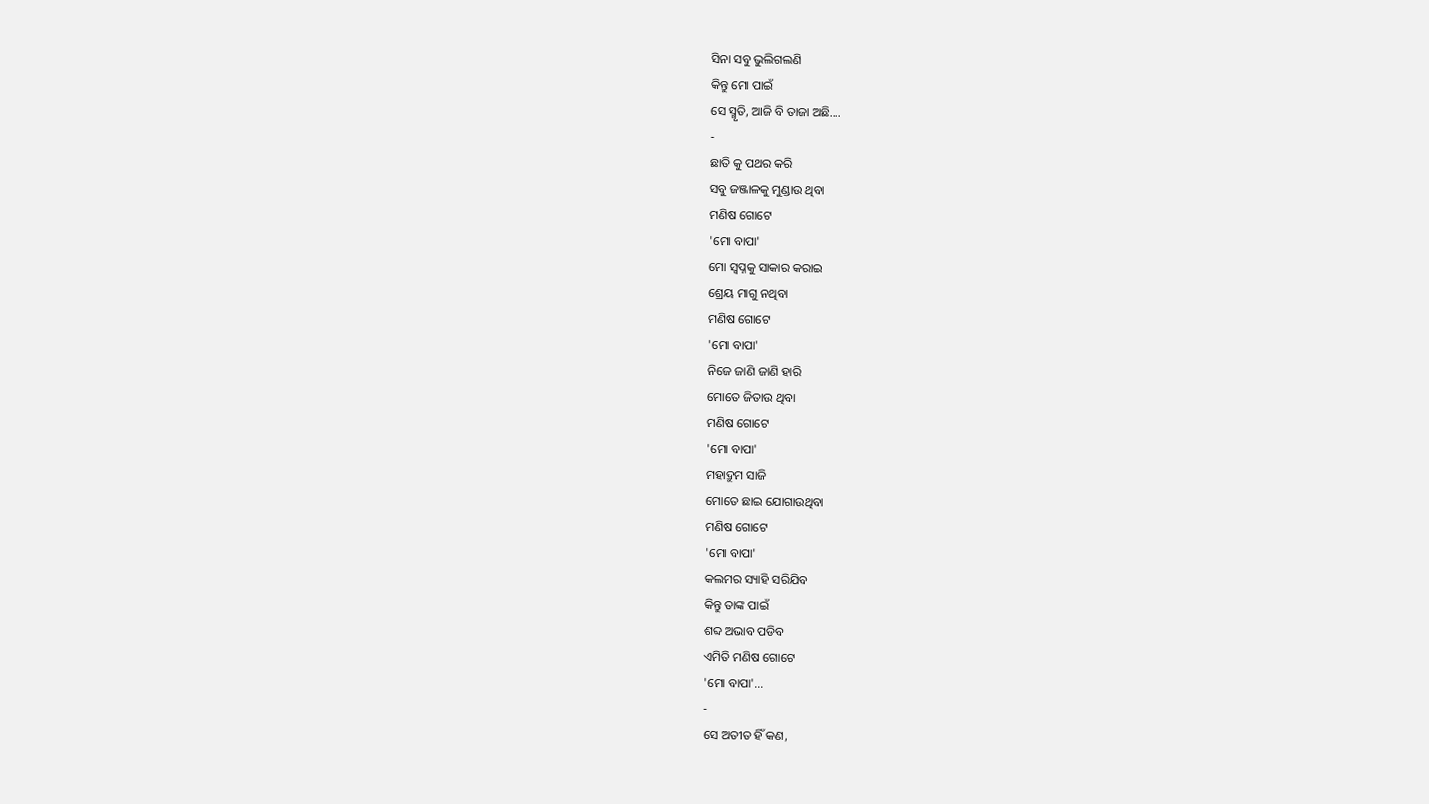ସିନା ସବୁ ଭୁଲିଗଲଣି
କିନ୍ତୁ ମୋ ପାଇଁ
ସେ ସ୍ମୃତି, ଆଜି ବି ତାଜା ଅଛି....
-
ଛାତି କୁ ପଥର କରି
ସବୁ ଜଞ୍ଜାଳକୁ ମୁଣ୍ଡାଉ ଥିବା
ମଣିଷ ଗୋଟେ
'ମୋ ବାପା'
ମୋ ସ୍ବପ୍ନକୁ ସାକାର କରାଇ
ଶ୍ରେୟ ମାଗୁ ନଥିବା
ମଣିଷ ଗୋଟେ
'ମୋ ବାପା'
ନିଜେ ଜାଣି ଜାଣି ହାରି
ମୋତେ ଜିତାଉ ଥିବା
ମଣିଷ ଗୋଟେ
'ମୋ ବାପା'
ମହାଦ୍ରୁମ ସାଜି
ମୋତେ ଛାଇ ଯୋଗାଉଥିବା
ମଣିଷ ଗୋଟେ
'ମୋ ବାପା'
କଲମର ସ୍ୟାହି ସରିଯିବ
କିନ୍ତୁ ତାଙ୍କ ପାଇଁ
ଶବ୍ଦ ଅଭାବ ପଡିବ
ଏମିତି ମଣିଷ ଗୋଟେ
'ମୋ ବାପା'...
-
ସେ ଅତୀତ ହିଁ କଣ,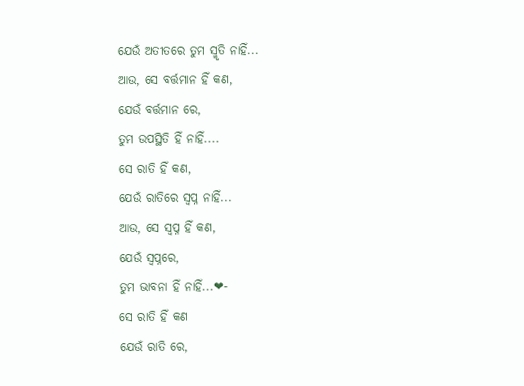ଯେଉଁ ଅତୀତରେ ତୁମ ସ୍ମୃତି ନାହିଁ...
ଆଉ, ସେ ବର୍ତ୍ତମାନ ହିଁ କଣ,
ଯେଉଁ ବର୍ତ୍ତମାନ ରେ,
ତୁମ ଉପସ୍ଥିତି ହିଁ ନାହିଁ....
ସେ ରାତି ହିଁ କଣ,
ଯେଉଁ ରାତିରେ ସ୍ବପ୍ନ ନାହିଁ...
ଆଉ, ସେ ସ୍ବପ୍ନ ହିଁ କଣ,
ଯେଉଁ ସ୍ୱପ୍ନରେ,
ତୁମ ଭାବନା ହିଁ ନାହିଁ...❤-
ସେ ରାତି ହିଁ କଣ
ଯେଉଁ ରାତି ରେ,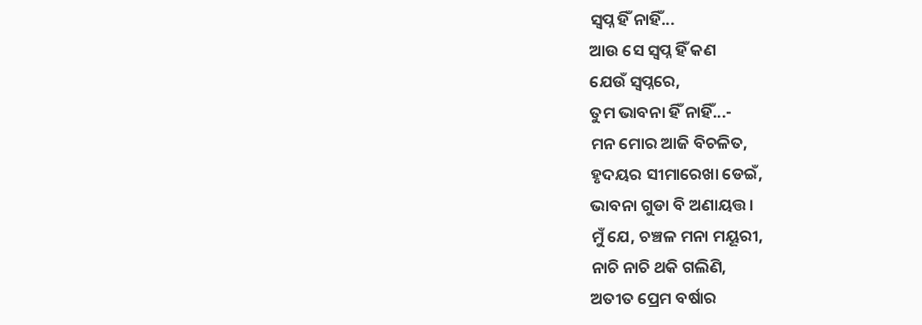ସ୍ୱପ୍ନ ହିଁ ନାହିଁ...
ଆଉ ସେ ସ୍ବପ୍ନ ହିଁ କଣ
ଯେଉଁ ସ୍ୱପ୍ନରେ,
ତୁମ ଭାବନା ହିଁ ନାହିଁ...-
ମନ ମୋର ଆଜି ବିଚଳିତ,
ହୃଦୟର ସୀମାରେଖା ଡେଇଁ,
ଭାବନା ଗୁଡା ବି ଅଣାୟତ୍ତ।
ମୁଁ ଯେ, ଚଞ୍ଚଳ ମନା ମୟୂରୀ,
ନାଚି ନାଚି ଥକି ଗଲିଣି,
ଅତୀତ ପ୍ରେମ ବର୍ଷାର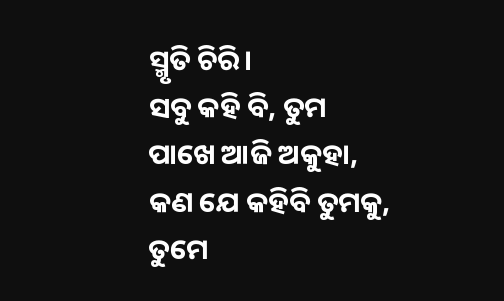ସ୍ମୃତି ଚିରି।
ସବୁ କହି ବି, ତୁମ ପାଖେ ଆଜି ଅକୁହା,
କଣ ଯେ କହିବି ତୁମକୁ,
ତୁମେ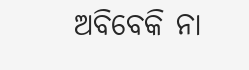ଅବିବେକି ନା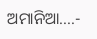ଅମାନିଆ....-